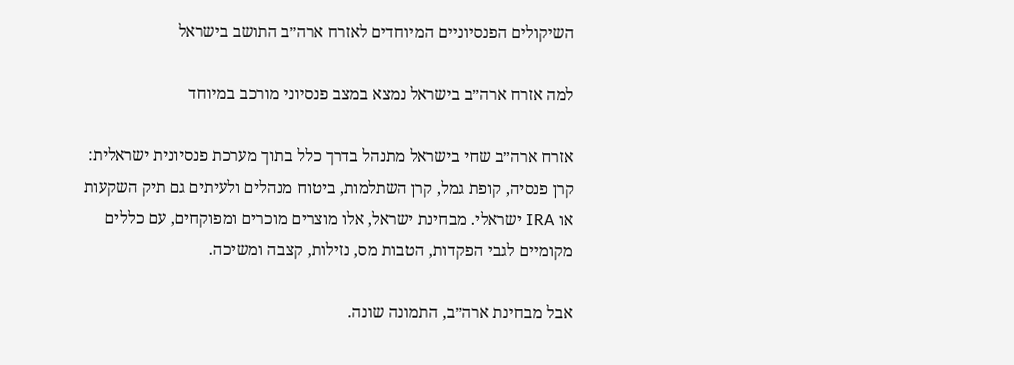השיקולים הפנסיוניים המיוחדים לאזרח ארה״ב התושב בישראל

למה אזרח ארה״ב בישראל נמצא במצב פנסיוני מורכב במיוחד

אזרח ארה״ב שחי בישראל מתנהל בדרך כלל בתוך מערכת פנסיונית ישראלית: קרן פנסיה, קופת גמל, קרן השתלמות, ביטוח מנהלים ולעיתים גם תיק השקעות או IRA ישראלי. מבחינת ישראל, אלו מוצרים מוכרים ומפוקחים, עם כללים מקומיים לגבי הפקדות, הטבות מס, נזילות, קצבה ומשיכה.

אבל מבחינת ארה״ב, התמונה שונה.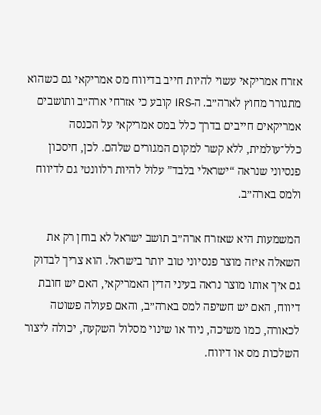אזרח אמריקאי עשוי להיות חייב בדיווח מס אמריקאי גם כשהוא מתגורר מחוץ לארה״ב. ה-IRS קובע כי אזרחי ארה״ב ותושבים אמריקאים חייבים בדרך כלל במס אמריקאי על הכנסה כלל־עולמית, ללא קשר למקום המגורים שלהם. לכן, חיסכון פנסיוני שנראה “ישראלי בלבד” עלול להיות רלוונטי גם לדיווח ולמס בארה״ב.

המשמעות היא שאזרח ארה״ב תושב ישראל לא בוחן רק את השאלה איזה מוצר פנסיוני טוב יותר בישראל. הוא צריך לבדוק גם איך אותו מוצר נראה בעיני הדין האמריקאי, האם יש חובת דיווח, האם יש חשיפה למס בארה״ב, והאם פעולה פשוטה לכאורה, כמו משיכה, ניוד או שינוי מסלול השקעה, יכולה ליצור השלכות מס או דיווח.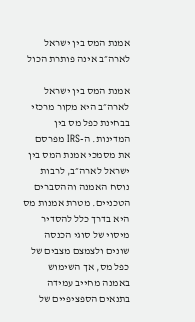אמנת המס בין ישראל לארה״ב אינה פותרת הכול

אמנת המס בין ישראל לארה״ב היא מקור מרכזי בבחינת כפל מס בין המדינות. ה-IRS מפרסם את מסמכי אמנת המס בין ישראל לארה״ב, לרבות נוסח האמנה וההסברים הטכניים. מטרת אמנות מס היא בדרך כלל להסדיר מיסוי של סוגי הכנסה שונים ולצמצם מצבים של כפל מס, אך השימוש באמנה מחייב עמידה בתנאים הספציפיים של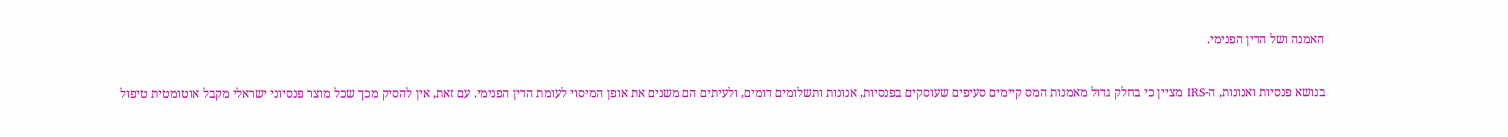האמנה ושל הדין הפנימי.

בנושא פנסיות ואנונות, ה-IRS מציין כי בחלק גדול מאמנות המס קיימים סעיפים שעוסקים בפנסיות, אנונות ותשלומים דומים, ולעיתים הם משנים את אופן המיסוי לעומת הדין הפנימי. עם זאת, אין להסיק מכך שכל מוצר פנסיוני ישראלי מקבל אוטומטית טיפול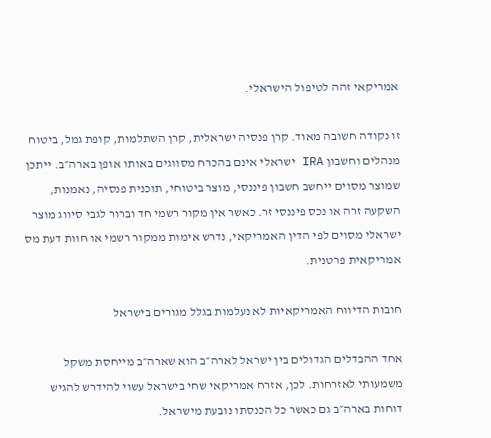אמריקאי זהה לטיפול הישראלי.

זו נקודה חשובה מאוד. קרן פנסיה ישראלית, קרן השתלמות, קופת גמל, ביטוח מנהלים וחשבון IRA ישראלי אינם בהכרח מסווגים באותו אופן בארה״ב. ייתכן שמוצר מסוים ייחשב חשבון פיננסי, מוצר ביטוחי, תוכנית פנסיה, נאמנות, השקעה זרה או נכס פיננסי זר. כאשר אין מקור רשמי חד וברור לגבי סיווג מוצר ישראלי מסוים לפי הדין האמריקאי, נדרש אימות ממקור רשמי או חוות דעת מס אמריקאית פרטנית.

חובות הדיווח האמריקאיות לא נעלמות בגלל מגורים בישראל

אחד ההבדלים הגדולים בין ישראל לארה״ב הוא שארה״ב מייחסת משקל משמעותי לאזרחות. לכן, אזרח אמריקאי שחי בישראל עשוי להידרש להגיש דוחות בארה״ב גם כאשר כל הכנסתו נובעת מישראל.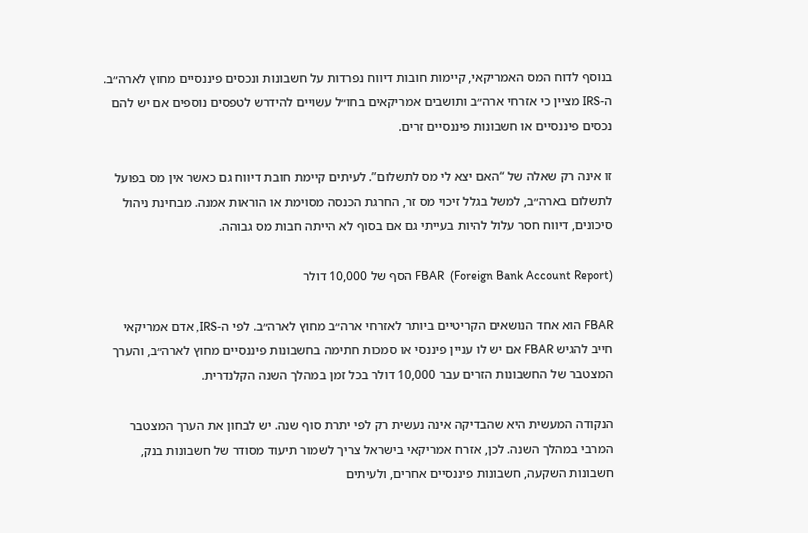בנוסף לדוח המס האמריקאי, קיימות חובות דיווח נפרדות על חשבונות ונכסים פיננסיים מחוץ לארה״ב. ה-IRS מציין כי אזרחי ארה״ב ותושבים אמריקאים בחו״ל עשויים להידרש לטפסים נוספים אם יש להם נכסים פיננסיים או חשבונות פיננסיים זרים.

זו אינה רק שאלה של “האם יצא לי מס לתשלום”. לעיתים קיימת חובת דיווח גם כאשר אין מס בפועל לתשלום בארה״ב, למשל בגלל זיכוי מס זר, החרגת הכנסה מסוימת או הוראות אמנה. מבחינת ניהול סיכונים, דיווח חסר עלול להיות בעייתי גם אם בסוף לא הייתה חבות מס גבוהה.

FBAR  (Foreign Bank Account Report) הסף של 10,000 דולר

FBAR הוא אחד הנושאים הקריטיים ביותר לאזרחי ארה״ב מחוץ לארה״ב. לפי ה-IRS, אדם אמריקאי חייב להגיש FBAR אם יש לו עניין פיננסי או סמכות חתימה בחשבונות פיננסיים מחוץ לארה״ב, והערך המצטבר של החשבונות הזרים עבר 10,000 דולר בכל זמן במהלך השנה הקלנדרית.

הנקודה המעשית היא שהבדיקה אינה נעשית רק לפי יתרת סוף שנה. יש לבחון את הערך המצטבר המרבי במהלך השנה. לכן, אזרח אמריקאי בישראל צריך לשמור תיעוד מסודר של חשבונות בנק, חשבונות השקעה, חשבונות פיננסיים אחרים, ולעיתים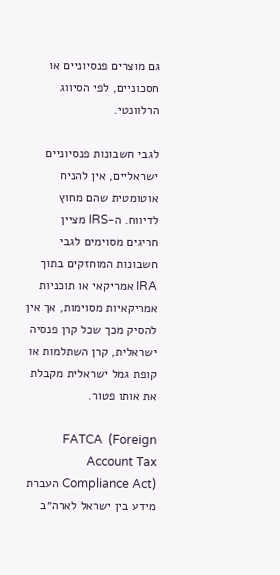גם מוצרים פנסיוניים או חסכוניים, לפי הסיווג הרלוונטי.

לגבי חשבונות פנסיוניים ישראליים, אין להניח אוטומטית שהם מחוץ לדיווח. ה-IRS מציין חריגים מסוימים לגבי חשבונות המוחזקים בתוך IRA אמריקאי או תוכניות אמריקאיות מסוימות, אך אין להסיק מכך שכל קרן פנסיה ישראלית, קרן השתלמות או קופת גמל ישראלית מקבלת את אותו פטור.

FATCA  (Foreign Account Tax Compliance Act) העברת מידע בין ישראל לארה״ב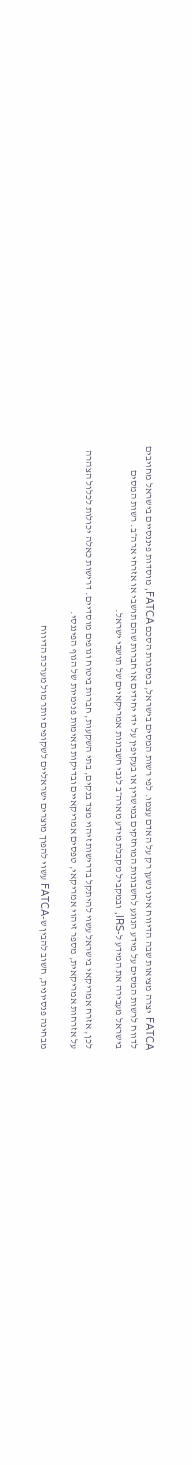FATCA יצרה מציאות שבה הדיווח אינו נשען רק על האדם עצמו. לפי רשות המסים בישראל, במסגרת הסכם FATCA, מוסדות פיננסיים בישראל מחויבים לדווח לרשות המסים על מידע הנוגע לחשבונות המוחזקים במישרין או בעקיפין על ידי יחידים או חברות שהם תושבי או אזרחי ארה״ב. רשות המסים בישראל מעבירה את המידע ל-IRS, ובמקביל מקבלת מידע מארה״ב לגבי חשבונות אמריקאיים של תושבי ישראל.

לכן, אזרח אמריקאי בישראל עשוי להיתקל בדרישות זיהוי מצד בנקים, בתי השקעות, חברות ביטוח וגופים מוסדיים. דרישות כאלה יכולות לכלול הצהרה על אזרחות אמריקאית, מספר זיהוי אמריקאי, טפסים אמריקאיים ובדיקות תאימות פנימיות של הגוף הפיננסי.

מבחינה פנסיונית, חשוב להבין ש-FATCA עשוי להפוך מוצרים ישראליים לשקופים יותר מול מערכת הדיווח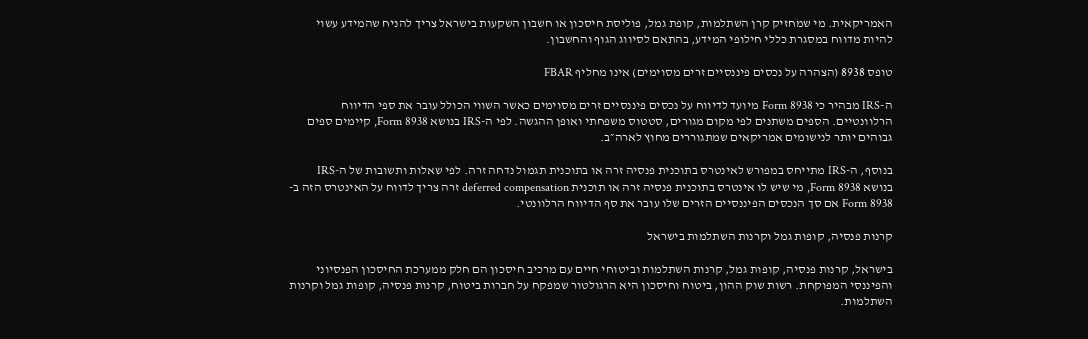האמריקאית. מי שמחזיק קרן השתלמות, קופת גמל, פוליסת חיסכון או חשבון השקעות בישראל צריך להניח שהמידע עשוי להיות מדווח במסגרת כללי חילופי המידע, בהתאם לסיווג הגוף והחשבון.

טופס 8938 (הצהרה על נכסים פיננסיים זרים מסוימים) אינו מחליף FBAR

ה-IRS מבהיר כי Form 8938 מיועד לדיווח על נכסים פיננסיים זרים מסוימים כאשר השווי הכולל עובר את ספי הדיווח הרלוונטיים. הספים משתנים לפי מקום מגורים, סטטוס משפחתי ואופן ההגשה. לפי ה-IRS בנושא Form 8938, קיימים ספים גבוהים יותר לנישומים אמריקאים שמתגוררים מחוץ לארה״ב.

בנוסף, ה-IRS מתייחס במפורש לאינטרס בתוכנית פנסיה זרה או בתוכנית תגמול נדחה זרה. לפי שאלות ותשובות של ה-IRS בנושא Form 8938, מי שיש לו אינטרס בתוכנית פנסיה זרה או תוכנית deferred compensation זרה צריך לדווח על האינטרס הזה ב-Form 8938 אם סך הנכסים הפיננסיים הזרים שלו עובר את סף הדיווח הרלוונטי.

קרנות פנסיה, קופות גמל וקרנות השתלמות בישראל

בישראל, קרנות פנסיה, קופות גמל, קרנות השתלמות וביטוחי חיים עם מרכיב חיסכון הם חלק ממערכת החיסכון הפנסיוני והפיננסי המפוקחת. רשות שוק ההון, ביטוח וחיסכון היא הרגולטור שמפקח על חברות ביטוח, קרנות פנסיה, קופות גמל וקרנות השתלמות.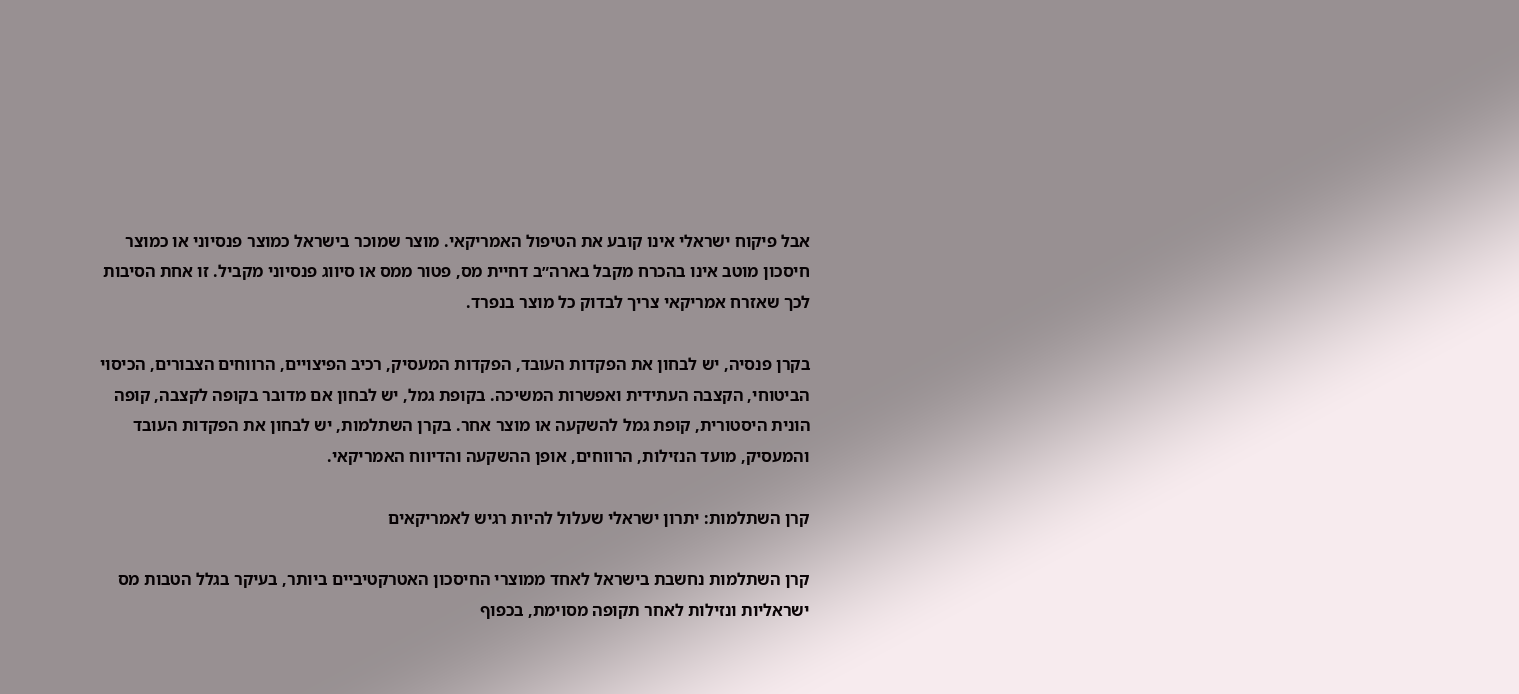אבל פיקוח ישראלי אינו קובע את הטיפול האמריקאי. מוצר שמוכר בישראל כמוצר פנסיוני או כמוצר חיסכון מוטב אינו בהכרח מקבל בארה״ב דחיית מס, פטור ממס או סיווג פנסיוני מקביל. זו אחת הסיבות לכך שאזרח אמריקאי צריך לבדוק כל מוצר בנפרד.

בקרן פנסיה, יש לבחון את הפקדות העובד, הפקדות המעסיק, רכיב הפיצויים, הרווחים הצבורים, הכיסוי הביטוחי, הקצבה העתידית ואפשרות המשיכה. בקופת גמל, יש לבחון אם מדובר בקופה לקצבה, קופה הונית היסטורית, קופת גמל להשקעה או מוצר אחר. בקרן השתלמות, יש לבחון את הפקדות העובד והמעסיק, מועד הנזילות, הרווחים, אופן ההשקעה והדיווח האמריקאי.

קרן השתלמות: יתרון ישראלי שעלול להיות רגיש לאמריקאים

קרן השתלמות נחשבת בישראל לאחד ממוצרי החיסכון האטרקטיביים ביותר, בעיקר בגלל הטבות מס ישראליות ונזילות לאחר תקופה מסוימת, בכפוף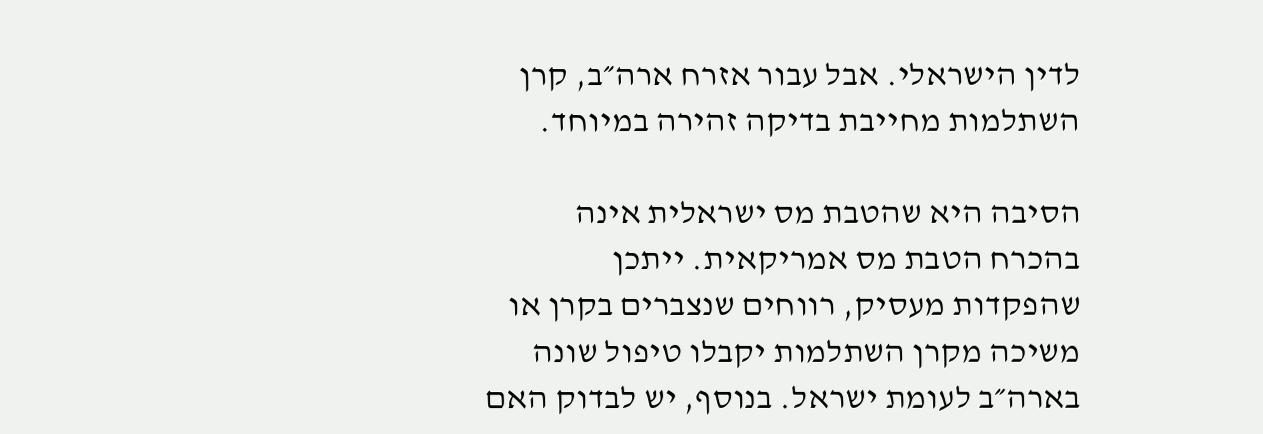לדין הישראלי. אבל עבור אזרח ארה״ב, קרן השתלמות מחייבת בדיקה זהירה במיוחד.

הסיבה היא שהטבת מס ישראלית אינה בהכרח הטבת מס אמריקאית. ייתכן שהפקדות מעסיק, רווחים שנצברים בקרן או משיכה מקרן השתלמות יקבלו טיפול שונה בארה״ב לעומת ישראל. בנוסף, יש לבדוק האם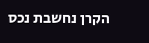הקרן נחשבת נכס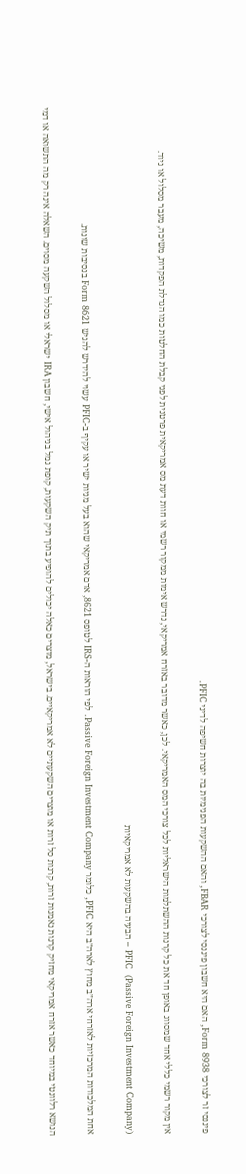פיננסי זר לצורכי Form 8938, האם היא חשבון פיננסי לצורכי FBAR, והאם ההשקעות הפנימיות בה יוצרות חשיפה לדיני PFIC.

אין מקור רשמי כללי אחד שמסווג באופן חד את כל קרנות ההשתלמות הישראליות לכל צורכי המס האמריקאי. לכן, כאשר מדובר באזרח אמריקאי, נדרש אימות ממקור רשמי או חוות דעת מס אמריקאית פרטנית לפני קבלת החלטות כמו הגדלת הפקדות, משיכה, מעבר מסלול או ניוד.

PFIC  (Passive Foreign Investment Company) – הבעיה בהשקעות לא אמריקאיות

אחת המלכודות המרכזיות לאזרחי ארה״ב מחוץ לארה״ב היא PFIC, כלומר Passive Foreign Investment Company. לפי הוראות ה-IRS לטופס 8621, אדם אמריקאי שהוא בעל מניות ישיר או עקיף ב-PFIC עשוי להידרש להגיש Form 8621 בנסיבות שונות.

הנושא רלוונטי במיוחד כאשר אזרח אמריקאי מחזיק קרנות נאמנות זרות, קרנות סל זרות או מוצרים השקעתיים לא אמריקאיים. בישראל, מוצרים כאלה יכולים להופיע בתוך תיק השקעות, קופת גמל בניהול אישי, חשבון IRA ישראלי או מסלול השקעה מסוים. השאלה אינה רק מה התשואה או דמי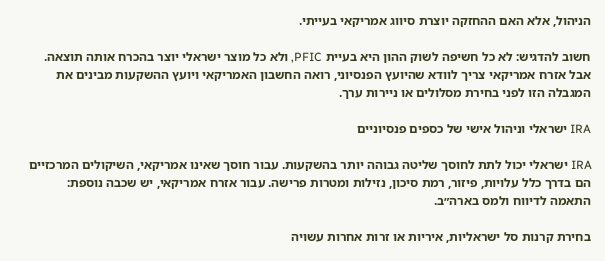הניהול, אלא האם ההחזקה יוצרת סיווג אמריקאי בעייתי.

חשוב להדגיש: לא כל חשיפה לשוק ההון היא בעיית PFIC, ולא כל מוצר ישראלי יוצר בהכרח אותה תוצאה. אבל אזרח אמריקאי צריך לוודא שהיועץ הפנסיוני, רואה החשבון האמריקאי ויועץ ההשקעות מבינים את המגבלה הזו לפני בחירת מסלולים או ניירות ערך.

IRA ישראלי וניהול אישי של כספים פנסיוניים

IRA ישראלי יכול לתת לחוסך שליטה גבוהה יותר בהשקעות. עבור חוסך שאינו אמריקאי, השיקולים המרכזיים הם בדרך כלל עלויות, פיזור, רמת סיכון, נזילות ומטרות פרישה. עבור אזרח אמריקאי, יש שכבה נוספת: התאמה לדיווח ולמס בארה״ב.

בחירת קרנות סל ישראליות, איריות או זרות אחרות עשויה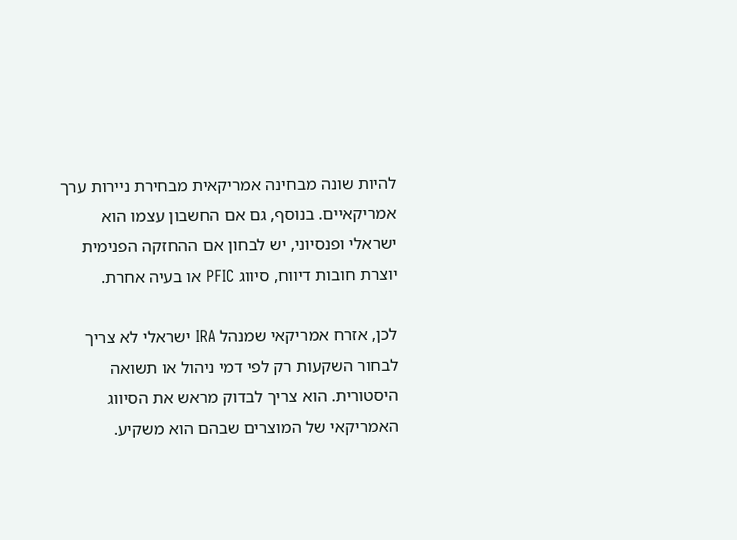להיות שונה מבחינה אמריקאית מבחירת ניירות ערך אמריקאיים. בנוסף, גם אם החשבון עצמו הוא ישראלי ופנסיוני, יש לבחון אם ההחזקה הפנימית יוצרת חובות דיווח, סיווג PFIC או בעיה אחרת.

לכן, אזרח אמריקאי שמנהל IRA ישראלי לא צריך לבחור השקעות רק לפי דמי ניהול או תשואה היסטורית. הוא צריך לבדוק מראש את הסיווג האמריקאי של המוצרים שבהם הוא משקיע.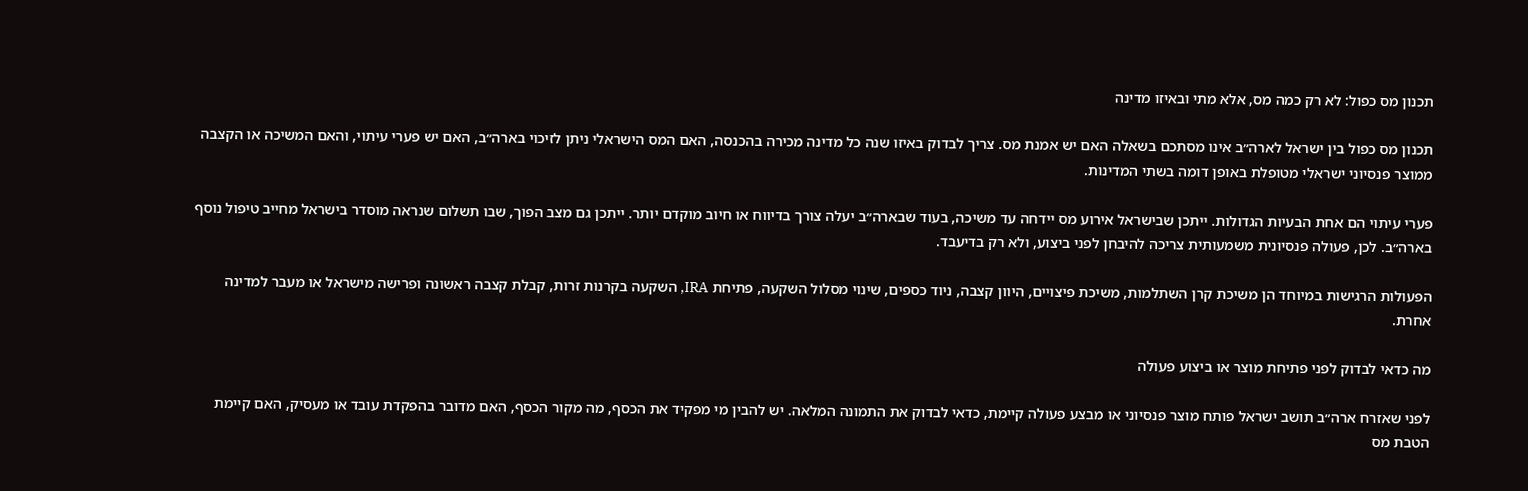תכנון מס כפול: לא רק כמה מס, אלא מתי ובאיזו מדינה

תכנון מס כפול בין ישראל לארה״ב אינו מסתכם בשאלה האם יש אמנת מס. צריך לבדוק באיזו שנה כל מדינה מכירה בהכנסה, האם המס הישראלי ניתן לזיכוי בארה״ב, האם יש פערי עיתוי, והאם המשיכה או הקצבה ממוצר פנסיוני ישראלי מטופלת באופן דומה בשתי המדינות.

פערי עיתוי הם אחת הבעיות הגדולות. ייתכן שבישראל אירוע מס יידחה עד משיכה, בעוד שבארה״ב יעלה צורך בדיווח או חיוב מוקדם יותר. ייתכן גם מצב הפוך, שבו תשלום שנראה מוסדר בישראל מחייב טיפול נוסף בארה״ב. לכן, פעולה פנסיונית משמעותית צריכה להיבחן לפני ביצוע, ולא רק בדיעבד.

הפעולות הרגישות במיוחד הן משיכת קרן השתלמות, משיכת פיצויים, היוון קצבה, ניוד כספים, שינוי מסלול השקעה, פתיחת IRA, השקעה בקרנות זרות, קבלת קצבה ראשונה ופרישה מישראל או מעבר למדינה אחרת.

מה כדאי לבדוק לפני פתיחת מוצר או ביצוע פעולה

לפני שאזרח ארה״ב תושב ישראל פותח מוצר פנסיוני או מבצע פעולה קיימת, כדאי לבדוק את התמונה המלאה. יש להבין מי מפקיד את הכסף, מה מקור הכסף, האם מדובר בהפקדת עובד או מעסיק, האם קיימת הטבת מס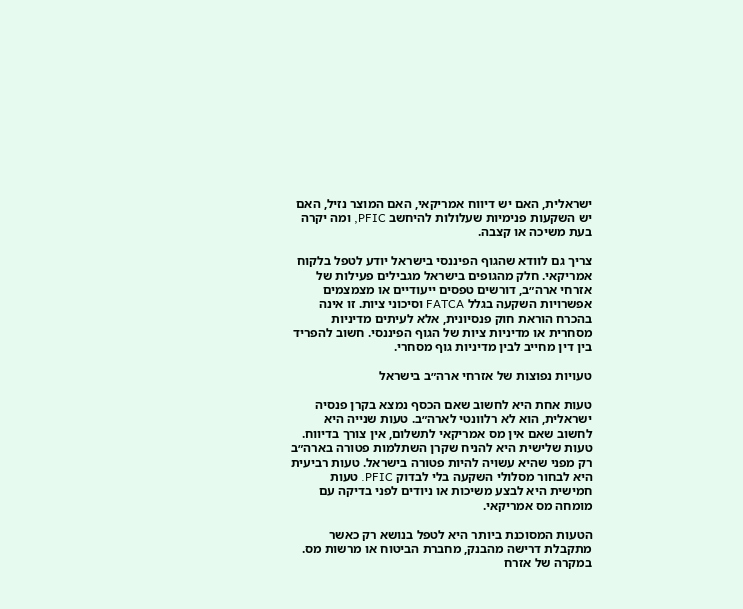ישראלית, האם יש דיווח אמריקאי, האם המוצר נזיל, האם יש השקעות פנימיות שעלולות להיחשב PFIC, ומה יקרה בעת משיכה או קצבה.

צריך גם לוודא שהגוף הפיננסי בישראל יודע לטפל בלקוח אמריקאי. חלק מהגופים בישראל מגבילים פעילות של אזרחי ארה״ב, דורשים טפסים ייעודיים או מצמצמים אפשרויות השקעה בגלל FATCA וסיכוני ציות. זו אינה בהכרח הוראת חוק פנסיונית, אלא לעיתים מדיניות מסחרית או מדיניות ציות של הגוף הפיננסי. חשוב להפריד בין דין מחייב לבין מדיניות גוף מסחרי.

טעויות נפוצות של אזרחי ארה״ב בישראל

טעות אחת היא לחשוב שאם הכסף נמצא בקרן פנסיה ישראלית, הוא לא רלוונטי לארה״ב. טעות שנייה היא לחשוב שאם אין מס אמריקאי לתשלום, אין צורך בדיווח. טעות שלישית היא להניח שקרן השתלמות פטורה בארה״ב רק מפני שהיא עשויה להיות פטורה בישראל. טעות רביעית היא לבחור מסלולי השקעה בלי לבדוק PFIC. טעות חמישית היא לבצע משיכות או ניודים לפני בדיקה עם מומחה מס אמריקאי.

הטעות המסוכנת ביותר היא לטפל בנושא רק כאשר מתקבלת דרישה מהבנק, מחברת הביטוח או מרשות מס. במקרה של אזרח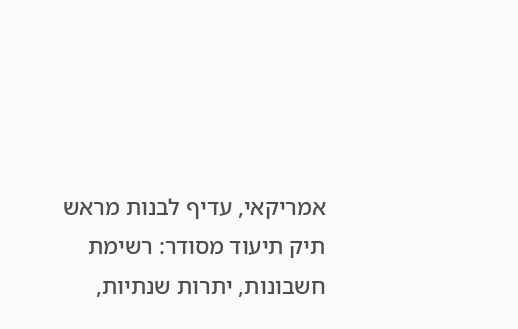אמריקאי, עדיף לבנות מראש תיק תיעוד מסודר: רשימת חשבונות, יתרות שנתיות,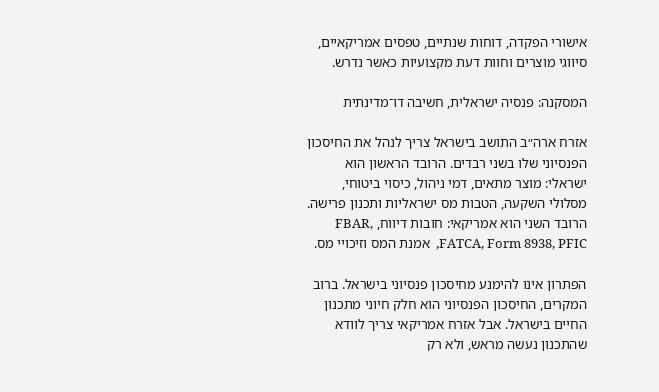אישורי הפקדה, דוחות שנתיים, טפסים אמריקאיים, סיווגי מוצרים וחוות דעת מקצועיות כאשר נדרש.

המסקנה: פנסיה ישראלית, חשיבה דו־מדינתית

אזרח ארה״ב התושב בישראל צריך לנהל את החיסכון הפנסיוני שלו בשני רבדים. הרובד הראשון הוא ישראלי: מוצר מתאים, דמי ניהול, כיסוי ביטוחי, מסלולי השקעה, הטבות מס ישראליות ותכנון פרישה. הרובד השני הוא אמריקאי: חובות דיווח, FBAR, FATCA, Form 8938, PFIC,  אמנת המס וזיכויי מס.

הפתרון אינו להימנע מחיסכון פנסיוני בישראל. ברוב המקרים, החיסכון הפנסיוני הוא חלק חיוני מתכנון החיים בישראל. אבל אזרח אמריקאי צריך לוודא שהתכנון נעשה מראש, ולא רק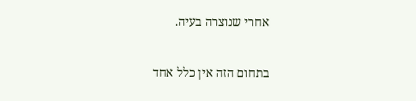אחרי שנוצרה בעיה.

בתחום הזה אין כלל אחד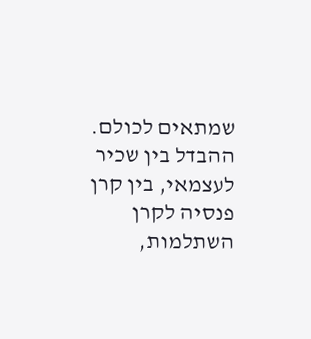שמתאים לכולם. ההבדל בין שכיר לעצמאי, בין קרן פנסיה לקרן השתלמות,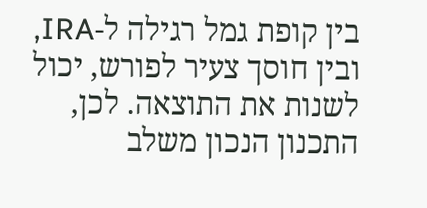בין קופת גמל רגילה ל-IRA, ובין חוסך צעיר לפורש, יכול לשנות את התוצאה. לכן, התכנון הנכון משלב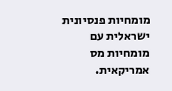מומחיות פנסיונית ישראלית עם מומחיות מס אמריקאית.